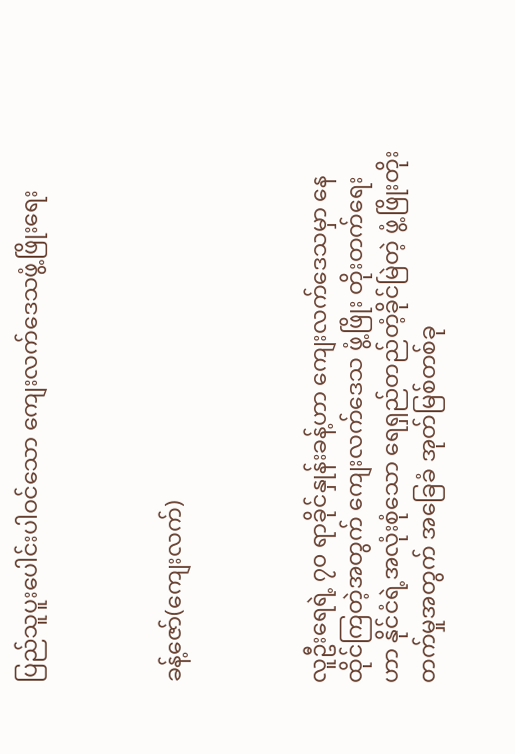ပြည်သူပူးပေါင်းပါဝင်သော ကျေးလက်ဒေသဖွံ့ဖြိုးရေး



ခန့်ဇော်(ကျေးလက်)



လူဦးရေရဲ့ ၇၀ ရာခိုင်နှုန်းခန့်ဟာ ကျေးလက်ဒေသမှာ နေထိုင်ကြတဲ့အတွက် ကျေးလက်ဒေသ ဖွံ့ဖြိုး တိုးတက်ရေးဟာ နိုင်ငံရဲ့အလုံးစုံသော ရေရှည်တည်တံ့ခိုင်မြဲတဲ့ ဖွံ့ဖြိုးတိုးတက်မှုအတွက် အခြေခံ အုတ်မြစ်တစ်ခု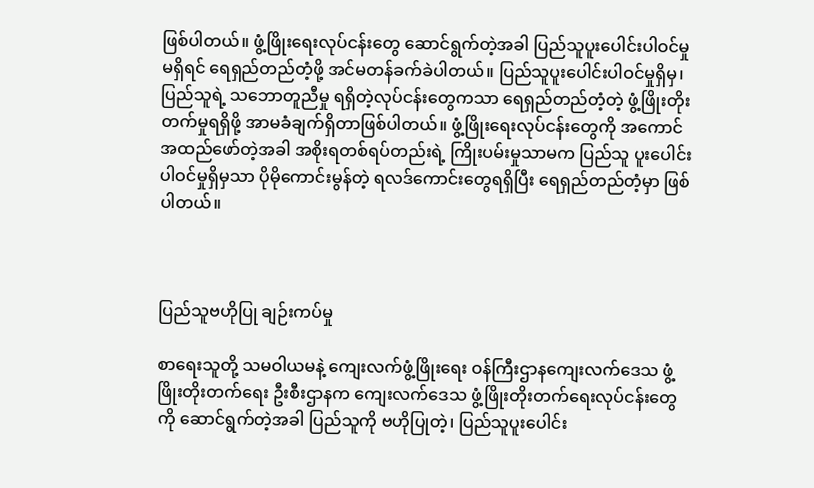ဖြစ်ပါတယ်။ ဖွံ့ဖြိုးရေးလုပ်ငန်းတွေ ဆောင်ရွက်တဲ့အခါ ပြည်သူပူးပေါင်းပါဝင်မှုမရှိရင် ရေရှည်တည်တံ့ဖို့ အင်မတန်ခက်ခဲပါတယ်။ ပြည်သူပူးပေါင်းပါဝင်မှုရှိမှ၊ ပြည်သူရဲ့ သဘောတူညီမှု ရရှိတဲ့လုပ်ငန်းတွေကသာ ရေရှည်တည်တံ့တဲ့ ဖွံ့ဖြိုးတိုးတက်မှုရရှိဖို့ အာမခံချက်ရှိတာဖြစ်ပါတယ်။ ဖွံ့ဖြိုးရေးလုပ်ငန်းတွေကို အကောင်အထည်ဖော်တဲ့အခါ အစိုးရတစ်ရပ်တည်းရဲ့ ကြိုးပမ်းမှုသာမက ပြည်သူ ပူးပေါင်းပါဝင်မှုရှိမှသာ ပိုမိုကောင်းမွန်တဲ့ ရလဒ်ကောင်းတွေရရှိပြီး ရေရှည်တည်တံ့မှာ ဖြစ်ပါတယ်။



ပြည်သူဗဟိုပြု ချဉ်းကပ်မှု

စာရေးသူတို့ သမဝါယမနဲ့ ကျေးလက်ဖွံ့ဖြိုးရေး ဝန်ကြီးဌာနကျေးလက်ဒေသ ဖွံ့ဖြိုးတိုးတက်ရေး ဦးစီးဌာနက ကျေးလက်ဒေသ ဖွံ့ဖြိုးတိုးတက်ရေးလုပ်ငန်းတွေကို ဆောင်ရွက်တဲ့အခါ ပြည်သူကို ဗဟိုပြုတဲ့၊ ပြည်သူပူးပေါင်း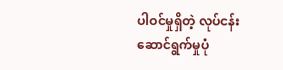ပါဝင်မှုရှိတဲ့ လုပ်ငန်း ဆောင်ရွက်မှုပုံ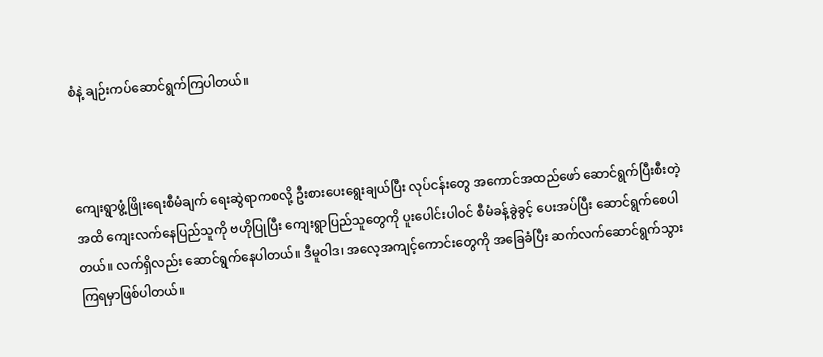စံနဲ့ ချဉ်းကပ်ဆောင်ရွက်ကြပါတယ်။



ကျေးရွာဖွံ့ဖြိုးရေးစီမံချက် ရေးဆွဲရာကစလို့ ဦးစားပေးရွေးချယ်ပြီး လုပ်ငန်းတွေ အကောင်အထည်ဖော် ဆောင်ရွက်ပြီးစီးတဲ့အထိ ကျေးလက်နေပြည်သူကို ဗဟိုပြုပြီး ကျေးရွာပြည်သူတွေကို ပူးပေါင်းပါဝင် စီမံခန့်ခွဲခွင့် ပေးအပ်ပြီး ဆောင်ရွက်စေပါတယ်။ လက်ရှိလည်း ဆောင်ရွက်နေပါတယ်။ ဒီမူဝါဒ၊ အလေ့အကျင့်ကောင်းတွေကို အခြေခံပြီး ဆက်လက်ဆောင်ရွက်သွားကြရမှာဖြစ်ပါတယ်။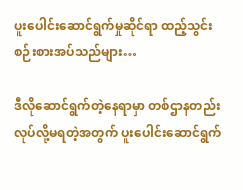ပူးပေါင်းဆောင်ရွက်မှုဆိုင်ရာ ထည့်သွင်းစဉ်းစားအပ်သည်များ…

ဒီလိုဆောင်ရွက်တဲ့နေရာမှာ တစ်ဌာနတည်း လုပ်လို့မရတဲ့အတွက် ပူးပေါင်းဆောင်ရွက်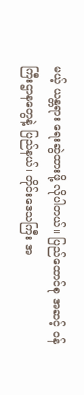မယ့် ယန္တရား ရေးဆွဲထားဖို့ လိုပါတယ်။ ပြည်ထောင်စု အဆင့် ဝန်ကြီးဌာနတွေနဲ့ ပြည်နယ်၊ တိုင်းဒေသကြီး အ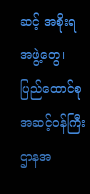ဆင့် အစိုးရအဖွဲ့တွေ၊ ပြည်ထောင်စုအဆင့်ဝန်ကြီးဌာနအ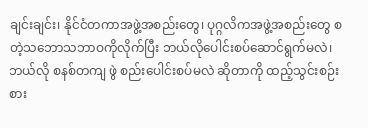ချင်းချင်း၊ နိုင်ငံတကာအဖွဲ့အစည်းတွေ၊ ပုဂ္ဂလိကအဖွဲ့အစည်းတွေ စတဲ့သဘောသဘာဝကိုလိုက်ပြီး ဘယ်လိုပေါင်းစပ်ဆောင်ရွက်မလဲ၊ ဘယ်လို စနစ်တကျ ဖွဲ စည်းပေါင်းစပ်မလဲ ဆိုတာကို ထည့်သွင်းစဉ်းစား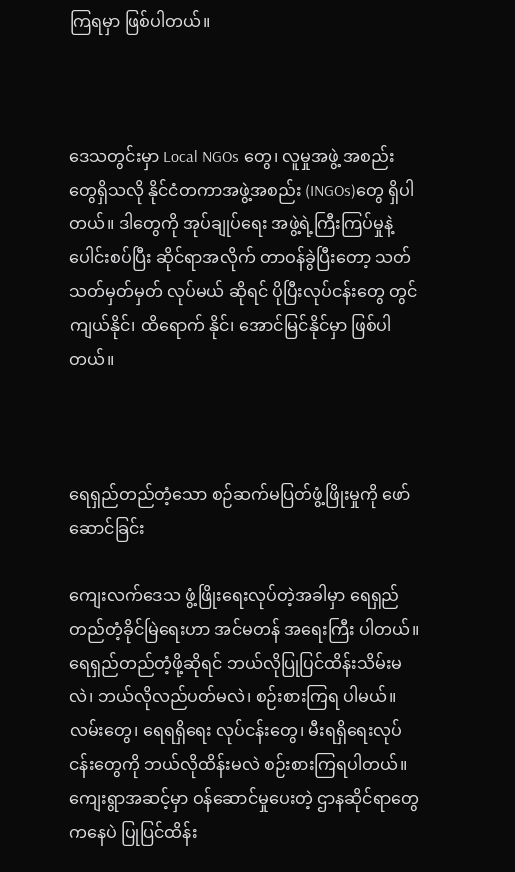ကြရမှာ ဖြစ်ပါတယ်။



ဒေသတွင်းမှာ Local NGOs တွေ၊ လူမှုအဖွဲ့ အစည်းတွေရှိသလို နိုင်ငံတကာအဖွဲ့အစည်း (INGOs)တွေ ရှိပါတယ်။ ဒါတွေကို အုပ်ချုပ်ရေး အဖွဲ့ရဲ့ကြီးကြပ်မှုနဲ့ ပေါင်းစပ်ပြီး ဆိုင်ရာအလိုက် တာဝန်ခွဲပြီးတော့ သတ်သတ်မှတ်မှတ် လုပ်မယ် ဆိုရင် ပိုပြီးလုပ်ငန်းတွေ တွင်ကျယ်နိုင်၊ ထိရောက် နိုင်၊ အောင်မြင်နိုင်မှာ ဖြစ်ပါတယ်။



ရေရှည်တည်တံ့သော စဉ်ဆက်မပြတ်ဖွံ့ဖြိုးမှုကို ဖော်ဆောင်ခြင်း

ကျေးလက်ဒေသ ဖွံ့ဖြိုးရေးလုပ်တဲ့အခါမှာ ရေရှည်တည်တံ့ခိုင်မြဲရေးဟာ အင်မတန် အရေးကြီး ပါတယ်။ ရေရှည်တည်တံ့ဖို့ဆိုရင် ဘယ်လိုပြုပြင်ထိန်းသိမ်းမလဲ၊ ဘယ်လိုလည်ပတ်မလဲ၊ စဉ်းစားကြရ ပါမယ်။ လမ်းတွေ၊ ရေရရှိရေး လုပ်ငန်းတွေ၊ မီးရရှိရေးလုပ်ငန်းတွေကို ဘယ်လိုထိန်းမလဲ စဉ်းစားကြရပါတယ်။ ကျေးရွာအဆင့်မှာ ဝန်ဆောင်မှုပေးတဲ့ ဌာနဆိုင်ရာတွေကနေပဲ ပြုပြင်ထိန်း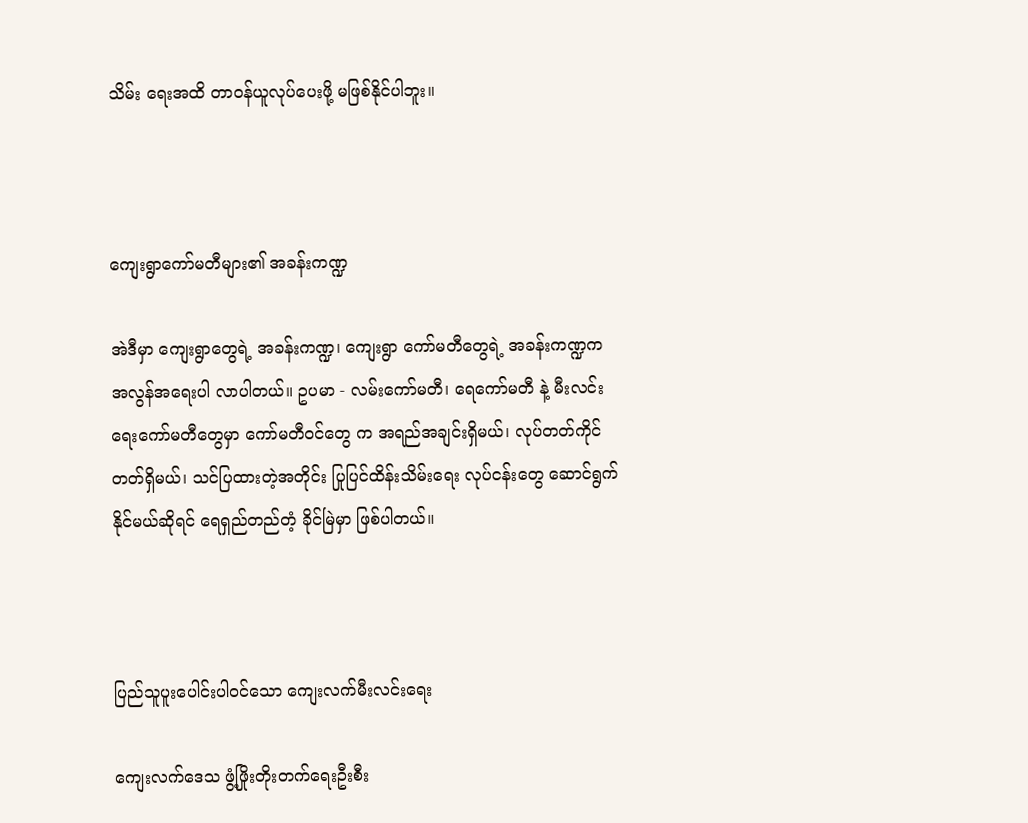သိမ်း ရေးအထိ တာဝန်ယူလုပ်ပေးဖို့ မဖြစ်နိုင်ပါဘူး။



ကျေးရွာကော်မတီများ၏ အခန်းကဏ္ဍ

အဲဒီမှာ ကျေးရွာတွေရဲ့ အခန်းကဏ္ဍ၊ ကျေးရွာ ကော်မတီတွေရဲ့ အခန်းကဏ္ဍက အလွန်အရေးပါ လာပါတယ်။ ဥပမာ - လမ်းကော်မတီ၊ ရေကော်မတီ နဲ့ မီးလင်းရေးကော်မတီတွေမှာ ကော်မတီဝင်တွေ က အရည်အချင်းရှိမယ်၊ လုပ်တတ်ကိုင်တတ်ရှိမယ်၊ သင်ပြထားတဲ့အတိုင်း ပြုပြင်ထိန်းသိမ်းရေး လုပ်ငန်းတွေ ဆောင်ရွက်နိုင်မယ်ဆိုရင် ရေရှည်တည်တံ့ ခိုင်မြဲမှာ ဖြစ်ပါတယ်။



ပြည်သူပူးပေါင်းပါဝင်သော ကျေးလက်မီးလင်းရေး

ကျေးလက်ဒေသ ဖွံ့ဖြိုးတိုးတက်ရေးဦးစီး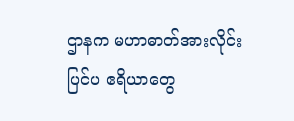ဌာနက မဟာဓာတ်အားလိုင်းပြင်ပ ဧရိယာတွေ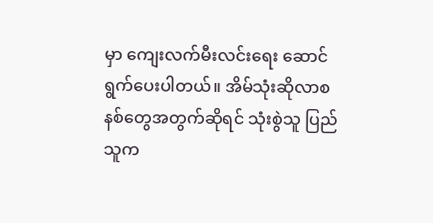မှာ ကျေးလက်မီးလင်းရေး ဆောင်ရွက်ပေးပါတယ်။ အိမ်သုံးဆိုလာစနစ်တွေအတွက်ဆိုရင် သုံးစွဲသူ ပြည်သူက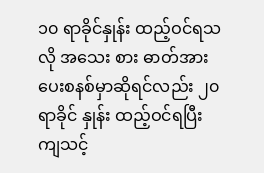၁၀ ရာခိုင်နှုန်း ထည့်ဝင်ရသလို အသေး စား ဓာတ်အားပေးစနစ်မှာဆိုရင်လည်း ၂၀ ရာခိုင် နှုန်း ထည့်ဝင်ရပြီး ကျသင့်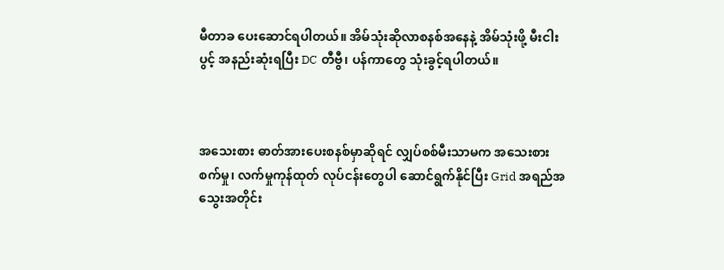မီတာခ ပေးဆောင်ရပါတယ်။ အိမ်သုံးဆိုလာစနစ်အနေနဲ့ အိမ်သုံးဖို့ မီးငါးပွင့် အနည်းဆုံးရပြီး DC တီဗွီ၊ ပန်ကာတွေ သုံးခွင့်ရပါတယ်။



အသေးစား ဓာတ်အားပေးစနစ်မှာဆိုရင် လျှပ်စစ်မီးသာမက အသေးစား စက်မှု၊ လက်မှုကုန်ထုတ် လုပ်ငန်းတွေပါ ဆောင်ရွက်နိုင်ပြီး Grid အရည်အသွေးအတိုင်း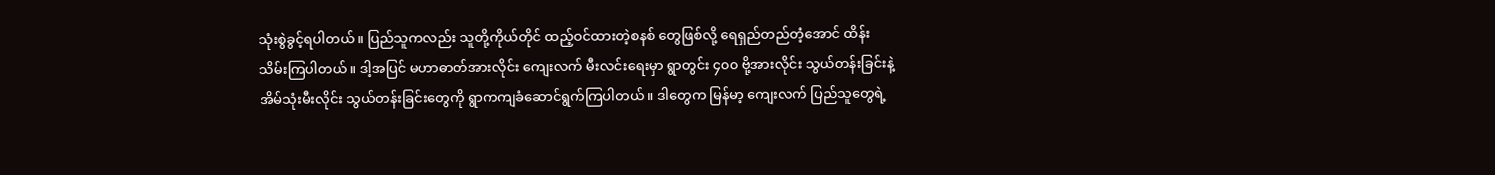သုံးစွဲခွင့်ရပါတယ်။ ပြည်သူကလည်း သူတို့ကိုယ်တိုင် ထည့်ဝင်ထားတဲ့စနစ် တွေဖြစ်လို့ ရေရှည်တည်တံ့အောင် ထိန်းသိမ်းကြပါတယ်။ ဒါ့အပြင် မဟာဓာတ်အားလိုင်း ကျေးလက် မီးလင်းရေးမှာ ရွာတွင်း ၄၀၀ ဗို့အားလိုင်း သွယ်တန်းခြင်းနဲ့ အိမ်သုံးမီးလိုင်း သွယ်တန်းခြင်းတွေကို ရွာကကျခံဆောင်ရွက်ကြပါတယ်။ ဒါတွေက မြန်မာ့ ကျေးလက် ပြည်သူတွေရဲ့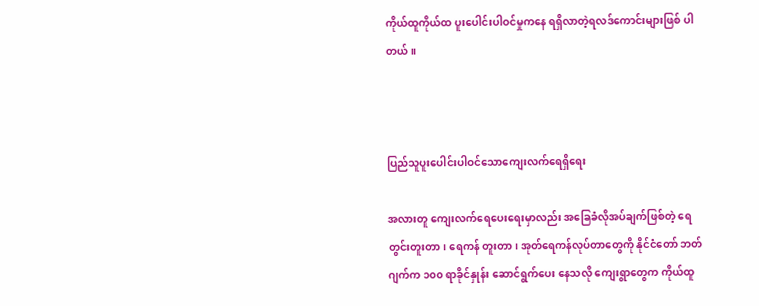ကိုယ်ထူကိုယ်ထ ပူးပေါင်းပါဝင်မှုကနေ ရရှိလာတဲ့ရလဒ်ကောင်းများဖြစ် ပါတယ်။



ပြည်သူပူးပေါင်းပါဝင်သောကျေးလက်ရေရှိရေး

အလားတူ ကျေးလက်ရေပေးရေးမှာလည်း အခြေခံလိုအပ်ချက်ဖြစ်တဲ့ ရေတွင်းတူးတာ၊ ရေကန် တူးတာ၊ အုတ်ရေကန်လုပ်တာတွေကို နိုင်ငံတော် ဘတ်ဂျက်က ၁၀၀ ရာခိုင်နှုန်း ဆောင်ရွက်ပေး နေသလို ကျေးရွာတွေက ကိုယ်ထူ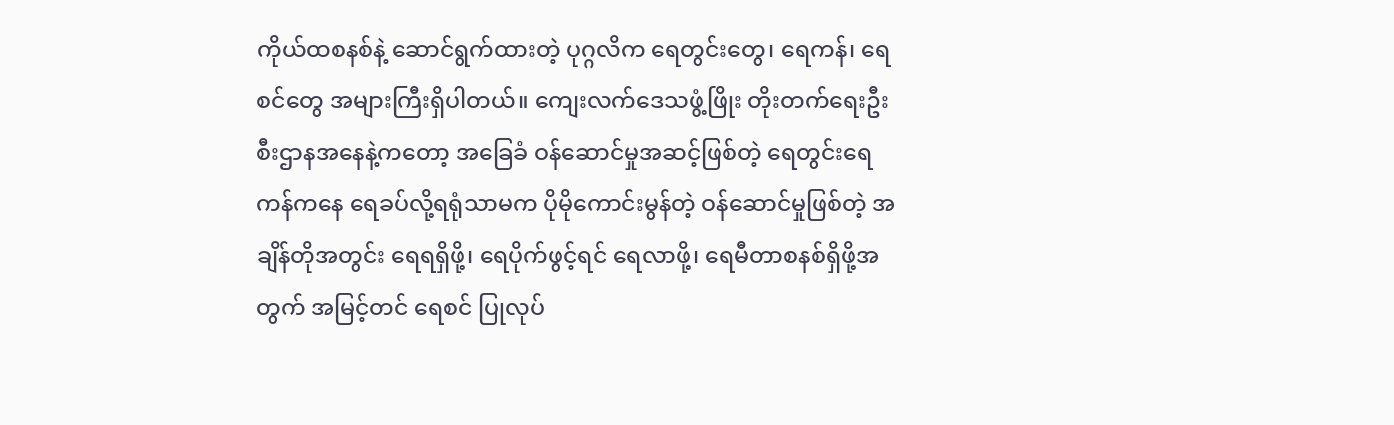ကိုယ်ထစနစ်နဲ့ ဆောင်ရွက်ထားတဲ့ ပုဂ္ဂလိက ရေတွင်းတွေ၊ ရေကန်၊ ရေစင်တွေ အများကြီးရှိပါတယ်။ ကျေးလက်ဒေသဖွံ့ဖြိုး တိုးတက်ရေးဦးစီးဌာနအနေနဲ့ကတော့ အခြေခံ ဝန်ဆောင်မှုအဆင့်ဖြစ်တဲ့ ရေတွင်းရေကန်ကနေ ရေခပ်လို့ရရုံသာမက ပိုမိုကောင်းမွန်တဲ့ ဝန်ဆောင်မှုဖြစ်တဲ့ အချိန်တိုအတွင်း ရေရရှိဖို့၊ ရေပိုက်ဖွင့်ရင် ရေလာဖို့၊ ရေမီတာစနစ်ရှိဖို့အတွက် အမြင့်တင် ရေစင် ပြုလုပ်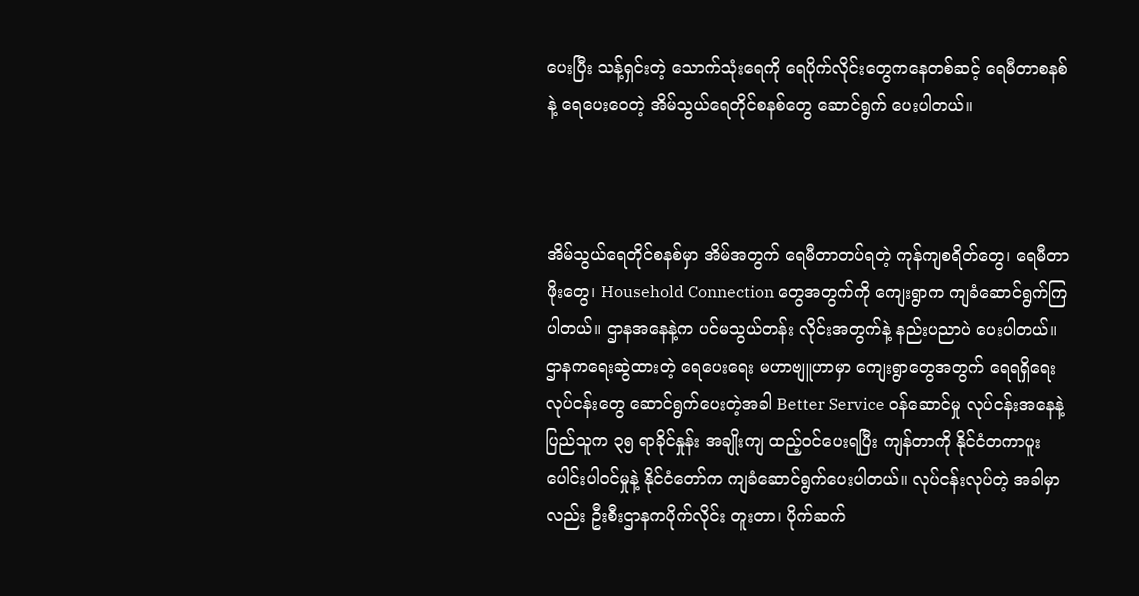ပေးပြီး သန့်ရှင်းတဲ့ သောက်သုံးရေကို ရေပိုက်လိုင်းတွေကနေတစ်ဆင့် ရေမီတာစနစ်နဲ့ ရေပေးဝေတဲ့ အိမ်သွယ်ရေတိုင်စနစ်တွေ ဆောင်ရွက် ပေးပါတယ်။



အိမ်သွယ်ရေတိုင်စနစ်မှာ အိမ်အတွက် ရေမီတာတပ်ရတဲ့ ကုန်ကျစရိတ်တွေ၊ ရေမီတာဖိုးတွေ၊ Household Connection တွေအတွက်ကို ကျေးရွာက ကျခံဆောင်ရွက်ကြပါတယ်။ ဌာနအနေနဲ့က ပင်မသွယ်တန်း လိုင်းအတွက်နဲ့ နည်းပညာပဲ ပေးပါတယ်။ ဌာနကရေးဆွဲထားတဲ့ ရေပေးရေး မဟာဗျူဟာမှာ ကျေးရွာတွေအတွက် ရေရရှိရေးလုပ်ငန်းတွေ ဆောင်ရွက်ပေးတဲ့အခါ Better Service ဝန်ဆောင်မှု လုပ်ငန်းအနေနဲ့ ပြည်သူက ၃၅ ရာခိုင်နှုန်း အချိုးကျ ထည့်ဝင်ပေးရပြီး ကျန်တာကို နိုင်ငံတကာပူးပေါင်းပါဝင်မှုနဲ့ နိုင်ငံတော်က ကျခံဆောင်ရွက်ပေးပါတယ်။ လုပ်ငန်းလုပ်တဲ့ အခါမှာလည်း ဦးစီးဌာနကပိုက်လိုင်း တူးတာ၊ ပိုက်ဆက်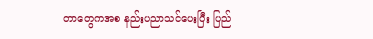တာတွေကအစ နည်းပညာသင်ပေးပြီး ပြည်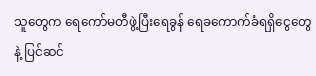သူတွေက ရေကော်မတီဖွဲ့ပြီးရေခွန် ရေခကောက်ခံရရှိငွေတွေနဲ့ ပြင်ဆင်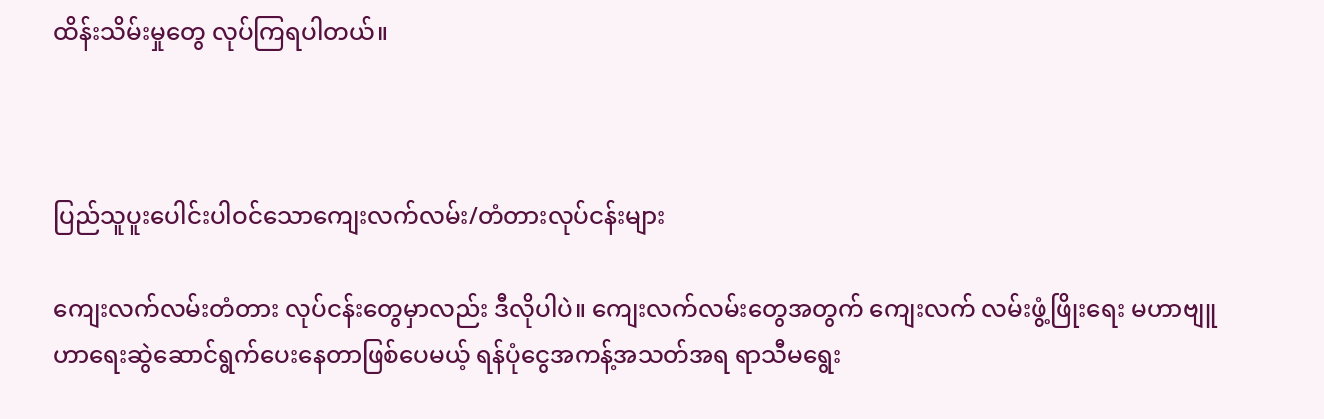ထိန်းသိမ်းမှုတွေ လုပ်ကြရပါတယ်။



ပြည်သူပူးပေါင်းပါဝင်သောကျေးလက်လမ်း/တံတားလုပ်ငန်းများ

ကျေးလက်လမ်းတံတား လုပ်ငန်းတွေမှာလည်း ဒီလိုပါပဲ။ ကျေးလက်လမ်းတွေအတွက် ကျေးလက် လမ်းဖွံ့ဖြိုးရေး မဟာဗျူဟာရေးဆွဲဆောင်ရွက်ပေးနေတာဖြစ်ပေမယ့် ရန်ပုံငွေအကန့်အသတ်အရ ရာသီမရွေး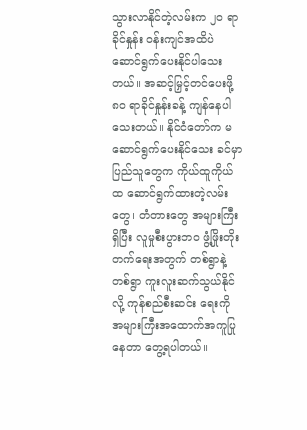သွားလာနိုင်တဲ့လမ်းက ၂၀ ရာခိုင်နှုန်း ဝန်းကျင်အထိပဲ ဆောင်ရွက်ပေးနိုင်ပါသေးတယ်။ အဆင့်မြှင့်တင်ပေးဖို့ ၈၀ ရာခိုင်နှုန်းခန့် ကျန်နေပါသေးတယ်။ နိုင်ငံတော်က မဆောင်ရွက်ပေးနိုင်သေး ခင်မှာ ပြည်သူတွေက ကိုယ်ထူကိုယ်ထ ဆောင်ရွက်ထားတဲ့လမ်းတွေ၊ တံတားတွေ အများကြီးရှိပြီး လူမှုစီးပွားဘဝ ဖွံ့ဖြိုးတိုးတက်ရေးအတွက် တစ်ရွာနဲ့တစ်ရွာ ကူးလူးဆက်သွယ်နိုင်လို့ ကုန်စည်စီးဆင်း ရေးကို အများကြီးအထောက်အကူပြုနေတာ တွေ့ရပါတယ်။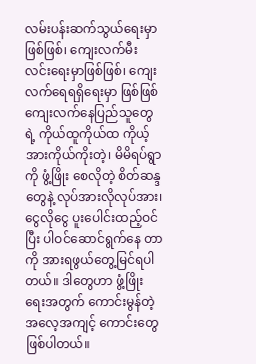လမ်းပန်းဆက်သွယ်ရေးမှာဖြစ်ဖြစ်၊ ကျေးလက်မီးလင်းရေးမှာဖြစ်ဖြစ်၊ ကျေးလက်ရေရရှိရေးမှာ ဖြစ်ဖြစ် ကျေးလက်နေပြည်သူတွေရဲ့ ကိုယ်ထူကိုယ်ထ ကိုယ့်အားကိုယ်ကိုးတဲ့၊ မိမိရပ်ရွာကို ဖွံ့ဖြိုး စေလိုတဲ့ စိတ်ဆန္ဒတွေနဲ့ လုပ်အားလိုလုပ်အား၊ ငွေလိုငွေ ပူးပေါင်းထည့်ဝင်ပြီး ပါဝင်ဆောင်ရွက်နေ တာကို အားရဖွယ်တွေ့မြင်ရပါတယ်။ ဒါတွေဟာ ဖွံ့ဖြိုးရေးအတွက် ကောင်းမွန်တဲ့ အလေ့အကျင့် ကောင်းတွေ ဖြစ်ပါတယ်။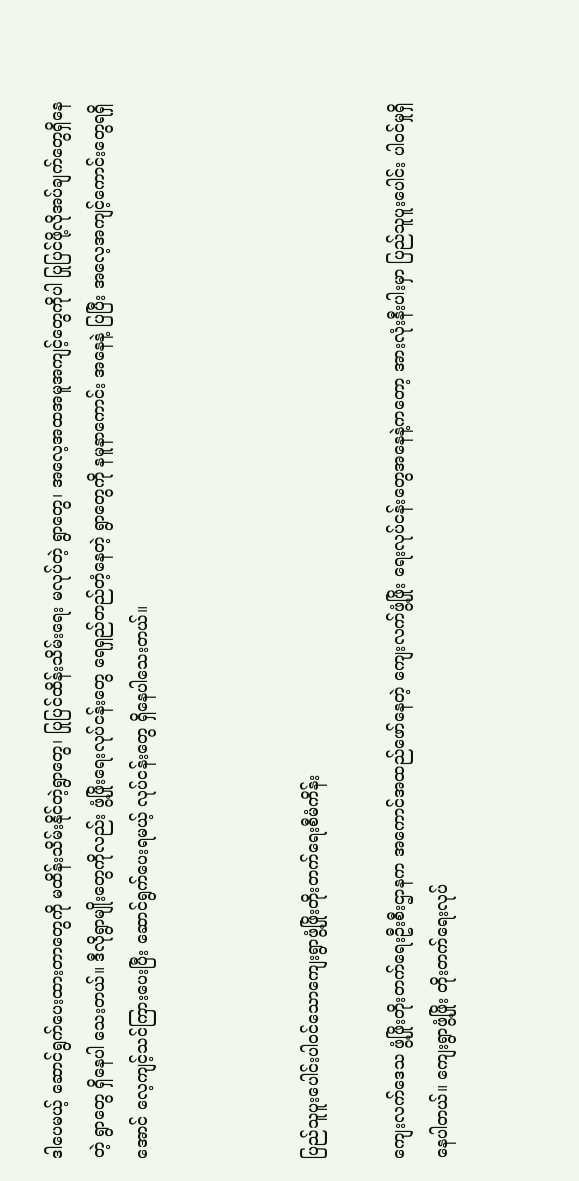ဒါပေမယ့် ဆောင်ရွက်ပေးထားတာတွေကို မထိန်းသိမ်းနိုင်တဲ့ရွာတွေ၊ ပြုပြင်ထိန်းသိမ်းရေး မလုပ်တဲ့ ရွာတွေ၊ အလေ့အထအမူအကျင့်တွေကိုပါ ပြုပြင်ဖို့လိုအပ်ချက်တွေရှိနေတဲ့ ရွာတွေ ရှိနေပါ သေးတယ်။ ဒီလိုရွာမျိုးတွေကိုလည်း ဖွံ့ဖြိုးရေးလုပ်ငန်းတွေ ရေရှည်တည်တံ့နေတဲ့ ရွာတွေကို နမူနာကောင်း အနေနဲ့ ပြပြီး အလေ့အကျင့်ကောင်းတွေရရှိအောင် လေ့ကျင့်သင်ကြားပေးပြီး ဆောင်ရွက်ပေးရမယ့် လုပ်ငန်းတွေ ရှိနေပါသေးတယ်။



ပြည်သူပူးပေါင်းပါဝင်သောကျေးရွာဖွံ့ဖြိုးတိုးတက်ရေးစီမံကိန်း

ကျေးလက်ဒေသ ဖွံ့ဖြိုးတိုးတက်ရေးဦးစီးဌာနက အကောင်အထည်ဖော်နေတဲ့ ကျေးလက်ဖွံ့ဖြိုး ရေးလုပ်ငန်းတွေအနေနဲ့ကတော့ အားလုံးနီးပါးမှာ ပြည်သူပူးပေါင်း ပါဝင်မှုရှိနေပါတယ်။ ကျေးရွာဖွံ့ဖြိုး တိုးတက်ရေးလုပ်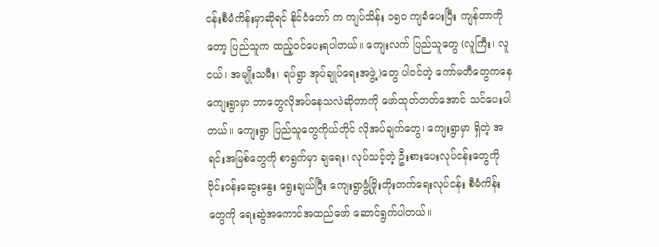ငန်းစီမံကိန်းမှာဆိုရင် နိုင်ငံတော် က ကျပ်သိန်း ၁၅၀ ကျခံပေးပြီး ကျန်တာကိုတော့ ပြည်သူက ထည့်ဝင်ပေးရပါတယ်။ ကျေးလက် ပြည်သူတွေ (လူကြီး၊ လူငယ်၊ အမျိုးသမီး၊ ရပ်ရွာ အုပ်ချုပ်ရေးအဖွဲ့)တွေ ပါဝင်တဲ့ ကော်မတီတွေကနေ ကျေးရွာမှာ ဘာတွေလိုအပ်နေသလဲဆိုတာကို ဖော်ထုတ်တတ်အောင် သင်ပေးပါတယ်။ ကျေးရွာ ပြည်သူတွေကိုယ်တိုင် လိုအပ်ချက်တွေ၊ ကျေးရွာမှာ ရှိတဲ့ အရင်းအမြစ်တွေကို စာရွက်မှာ ချရေး၊ လုပ်သင့်တဲ့ ဦးစားပေးလုပ်ငန်းတွေကို ဝိုင်းဝန်းဆွေးနွေး ရွေးချယ်ပြီး ကျေးရွာဖွံ့ဖြိုးတိုးတက်ရေးလုပ်ငန်း စီမံကိန်းတွေကို ရေးဆွဲအကောင်အထည်ဖော် ဆောင်ရွက်ပါတယ်။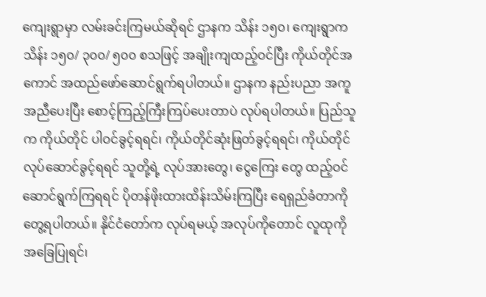ကျေးရွာမှာ လမ်းခင်းကြမယ်ဆိုရင် ဌာနက သိန်း ၁၅၀၊ ကျေးရွာက သိန်း ၁၅၀/ ၃၀၀/ ၅၀၀ စသဖြင့် အချိုးကျထည့်ဝင်ပြီး ကိုယ်တိုင်အကောင် အထည်ဖော်ဆောင်ရွက်ရပါတယ်။ ဌာနက နည်းပညာ အကူအညီပေးပြီး စောင့်ကြည့်ကြီးကြပ်ပေးတာပဲ လုပ်ရပါတယ်။ ပြည်သူက ကိုယ်တိုင် ပါဝင်ခွင့်ရရင်၊ ကိုယ်တိုင်ဆုံးဖြတ်ခွင့်ရရင်၊ ကိုယ်တိုင်လုပ်ဆောင်ခွင့်ရရင် သူတို့ရဲ့ လုပ်အားတွေ၊ ငွေကြေး တွေ ထည့်ဝင်ဆောင်ရွက်ကြရရင် ပိုတန်ဖိုးထားထိန်းသိမ်းကြပြီး ရေရှည်ခံတာကို တွေ့ရပါတယ်။ နိုင်ငံတော်က လုပ်ရမယ့် အလုပ်ကိုတောင် လူထုကို အခြေပြုရင်၊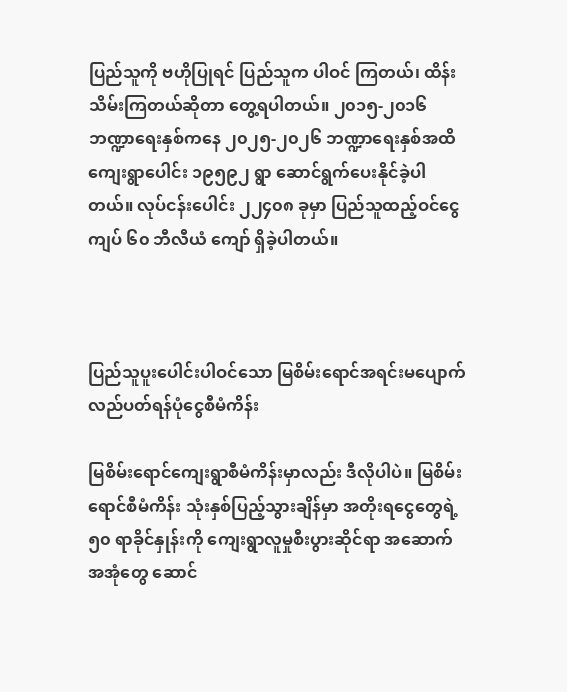ပြည်သူကို ဗဟိုပြုရင် ပြည်သူက ပါဝင် ကြတယ်၊ ထိန်းသိမ်းကြတယ်ဆိုတာ တွေ့ရပါတယ်။ ၂၀၁၅-၂၀၁၆ ဘဏ္ဍာရေးနှစ်ကနေ ၂၀၂၅-၂၀၂၆ ဘဏ္ဍာရေးနှစ်အထိ ကျေးရွာပေါင်း ၁၉၅၉၂ ရွာ ဆောင်ရွက်ပေးနိုင်ခဲ့ပါတယ်။ လုပ်ငန်းပေါင်း ၂၂၄၀၈ ခုမှာ ပြည်သူထည့်ဝင်ငွေကျပ် ၆၀ ဘီလီယံ ကျော် ရှိခဲ့ပါတယ်။



ပြည်သူပူးပေါင်းပါဝင်သော မြစိမ်းရောင်အရင်းမပျောက် လည်ပတ်ရန်ပုံငွေစီမံကိန်း

မြစိမ်းရောင်ကျေးရွာစီမံကိန်းမှာလည်း ဒီလိုပါပဲ။ မြစိမ်းရောင်စီမံကိန်း သုံးနှစ်ပြည့်သွားချိန်မှာ အတိုးရငွေတွေရဲ့ ၅၀ ရာခိုင်နှုန်းကို ကျေးရွာလူမှုစီးပွားဆိုင်ရာ အဆောက်အအုံတွေ ဆောင်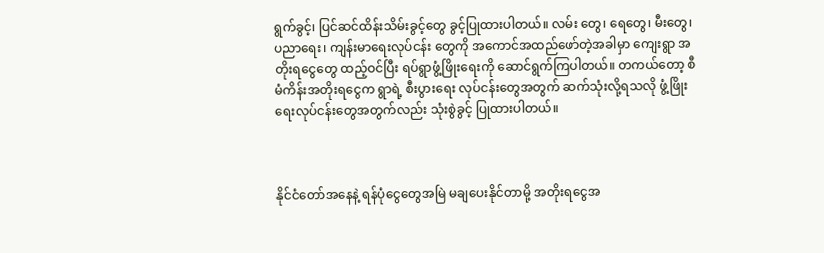ရွက်ခွင့်၊ ပြင်ဆင်ထိန်းသိမ်းခွင့်တွေ ခွင့်ပြုထားပါတယ်။ လမ်း တွေ၊ ရေတွေ၊ မီးတွေ၊ ပညာရေး၊ ကျန်းမာရေးလုပ်ငန်း တွေကို အကောင်အထည်ဖော်တဲ့အခါမှာ ကျေးရွာ အတိုးရငွေတွေ ထည့်ဝင်ပြီး ရပ်ရွာဖွံ့ဖြိုးရေးကို ဆောင်ရွက်ကြပါတယ်။ တကယ်တော့ စီမံကိန်းအတိုးရငွေက ရွာရဲ့ စီးပွားရေး လုပ်ငန်းတွေအတွက် ဆက်သုံးလို့ရသလို ဖွံ့ဖြိုးရေးလုပ်ငန်းတွေအတွက်လည်း သုံးစွဲခွင့် ပြုထားပါတယ်။



နိုင်ငံတော်အနေနဲ့ ရန်ပုံငွေတွေအမြဲ မချပေးနိုင်တာမို့ အတိုးရငွေအ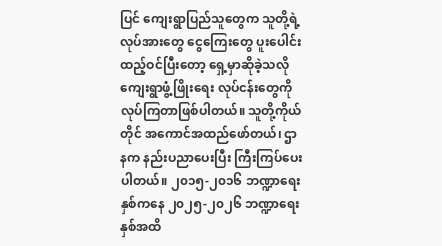ပြင် ကျေးရွာပြည်သူတွေက သူတို့ရဲ့ လုပ်အားတွေ ငွေကြေးတွေ ပူးပေါင်းထည့်ဝင်ပြီးတော့ ရှေ့မှာဆိုခဲ့သလို ကျေးရွာဖွံ့ဖြိုးရေး လုပ်ငန်းတွေကို လုပ်ကြတာဖြစ်ပါတယ်။ သူတို့ကိုယ်တိုင် အကောင်အထည်ဖော်တယ်၊ ဌာနက နည်းပညာပေးပြီး ကြီးကြပ်ပေးပါတယ်။ ၂၀၁၅-၂၀၁၆ ဘဏ္ဍာရေးနှစ်ကနေ ၂၀၂၅-၂၀၂၆ ဘဏ္ဍာရေး နှစ်အထိ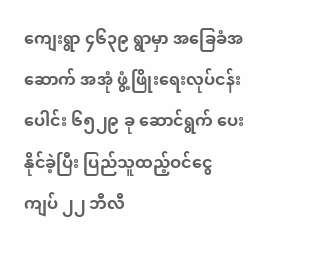ကျေးရွာ ၄၆၃၉ ရွာမှာ အခြေခံအဆောက် အအုံ ဖွံ့ဖြိုးရေးလုပ်ငန်းပေါင်း ၆၅၂၉ ခု ဆောင်ရွက် ပေးနိုင်ခဲ့ပြီး ပြည်သူထည့်ဝင်ငွေကျပ် ၂၂ ဘီလီ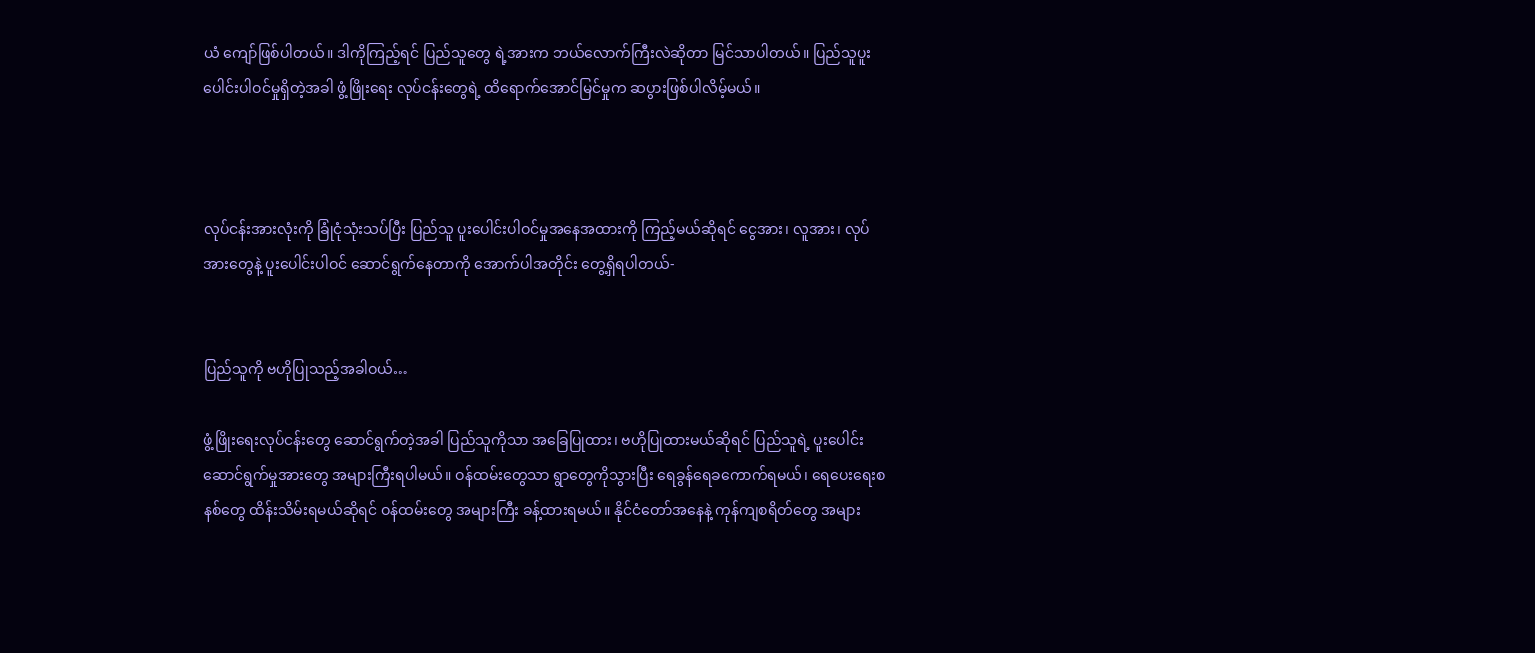ယံ ကျော်ဖြစ်ပါတယ်။ ဒါကိုကြည့်ရင် ပြည်သူတွေ ရဲ့အားက ဘယ်လောက်ကြီးလဲဆိုတာ မြင်သာပါတယ်။ ပြည်သူပူးပေါင်းပါဝင်မှုရှိတဲ့အခါ ဖွံ့ဖြိုးရေး လုပ်ငန်းတွေရဲ့ ထိရောက်အောင်မြင်မှုက ဆပွားဖြစ်ပါလိမ့်မယ်။



လုပ်ငန်းအားလုံးကို ခြုံငုံသုံးသပ်ပြီး ပြည်သူ ပူးပေါင်းပါဝင်မှုအနေအထားကို ကြည့်မယ်ဆိုရင် ငွေအား၊ လူအား၊ လုပ်အားတွေနဲ့ ပူးပေါင်းပါဝင် ဆောင်ရွက်နေတာကို အောက်ပါအတိုင်း တွေ့ရှိရပါတယ်-


ပြည်သူကို ဗဟိုပြုသည့်အခါဝယ်…

ဖွံ့ဖြိုးရေးလုပ်ငန်းတွေ ဆောင်ရွက်တဲ့အခါ ပြည်သူကိုသာ အခြေပြုထား၊ ဗဟိုပြုထားမယ်ဆိုရင် ပြည်သူရဲ့ ပူးပေါင်းဆောင်ရွက်မှုအားတွေ အများကြီးရပါမယ်။ ဝန်ထမ်းတွေသာ ရွာတွေကိုသွားပြီး ရေခွန်ရေခကောက်ရမယ်၊ ရေပေးရေးစနစ်တွေ ထိန်းသိမ်းရမယ်ဆိုရင် ဝန်ထမ်းတွေ အများကြီး ခန့်ထားရမယ်။ နိုင်ငံတော်အနေနဲ့ ကုန်ကျစရိတ်တွေ အများ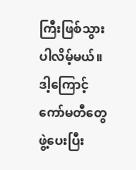ကြီးဖြစ်သွားပါလိမ့်မယ်။ ဒါ့ကြောင့် ကော်မတီတွေ ဖွဲ့ပေးပြီး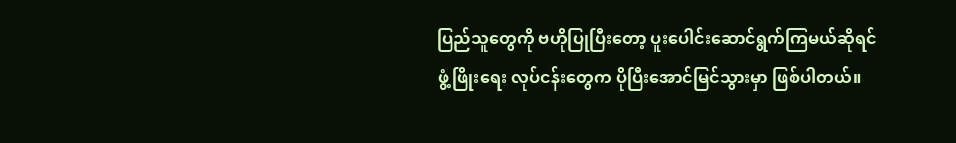ပြည်သူတွေကို ဗဟိုပြုပြီးတော့ ပူးပေါင်းဆောင်ရွက်ကြမယ်ဆိုရင် ဖွံ့ဖြိုးရေး လုပ်ငန်းတွေက ပိုပြီးအောင်မြင်သွားမှာ ဖြစ်ပါတယ်။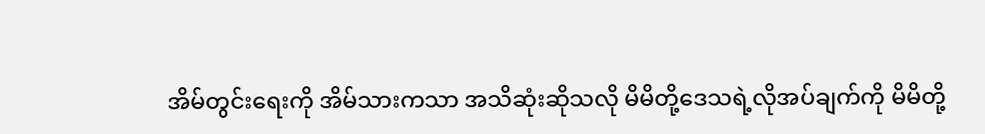အိမ်တွင်းရေးကို အိမ်သားကသာ အသိဆုံးဆိုသလို မိမိတို့ဒေသရဲ့လိုအပ်ချက်ကို မိမိတို့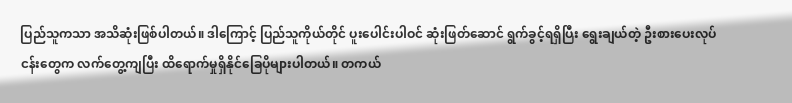ပြည်သူကသာ အသိဆုံးဖြစ်ပါတယ်။ ဒါကြောင့် ပြည်သူကိုယ်တိုင် ပူးပေါင်းပါဝင် ဆုံးဖြတ်ဆောင် ရွက်ခွင့်ရရှိပြီး ရွေးချယ်တဲ့ ဦးစားပေးလုပ်ငန်းတွေက လက်တွေ့ကျပြီး ထိရောက်မှုရှိနိုင်ခြေပိုများပါတယ်။ တကယ်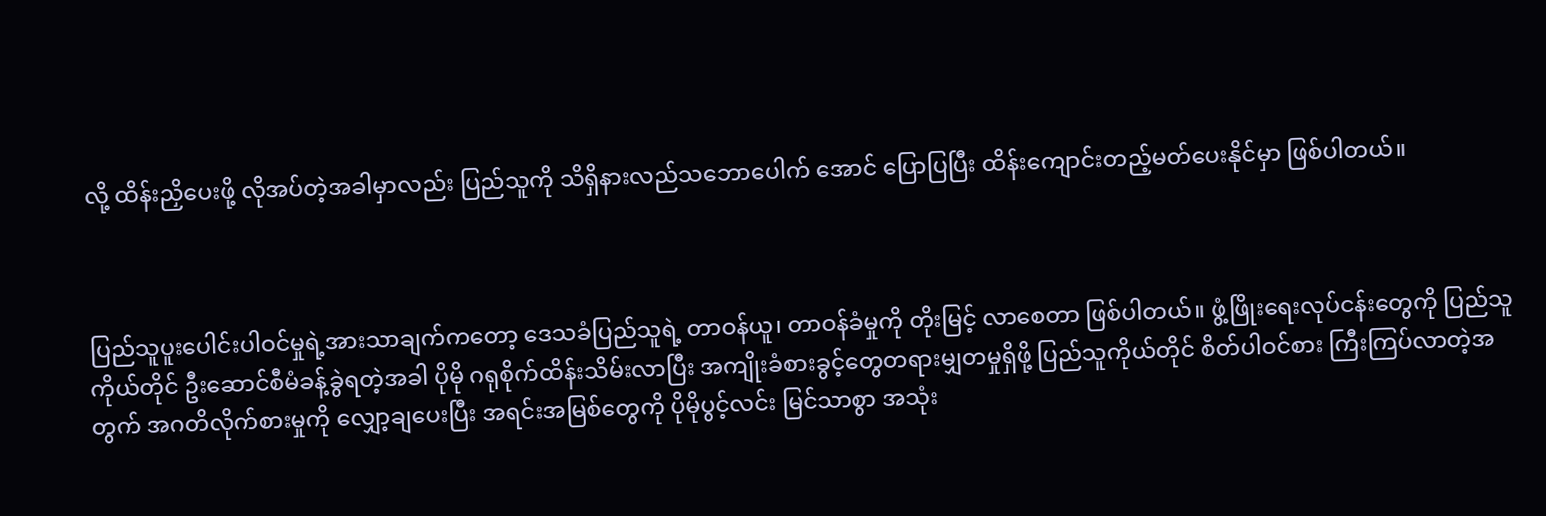လို့ ထိန်းညှိပေးဖို့ လိုအပ်တဲ့အခါမှာလည်း ပြည်သူကို သိရှိနားလည်သဘောပေါက် အောင် ပြောပြပြီး ထိန်းကျောင်းတည့်မတ်ပေးနိုင်မှာ ဖြစ်ပါတယ်။



ပြည်သူပူးပေါင်းပါဝင်မှုရဲ့အားသာချက်ကတော့ ဒေသခံပြည်သူရဲ့ တာဝန်ယူ၊ တာဝန်ခံမှုကို တိုးမြင့် လာစေတာ ဖြစ်ပါတယ်။ ဖွံ့ဖြိုးရေးလုပ်ငန်းတွေကို ပြည်သူကိုယ်တိုင် ဦးဆောင်စီမံခန့်ခွဲရတဲ့အခါ ပိုမို ဂရုစိုက်ထိန်းသိမ်းလာပြီး အကျိုးခံစားခွင့်တွေတရားမျှတမှုရှိဖို့ ပြည်သူကိုယ်တိုင် စိတ်ပါဝင်စား ကြီးကြပ်လာတဲ့အတွက် အဂတိလိုက်စားမှုကို လျှော့ချပေးပြီး အရင်းအမြစ်တွေကို ပိုမိုပွင့်လင်း မြင်သာစွာ အသုံး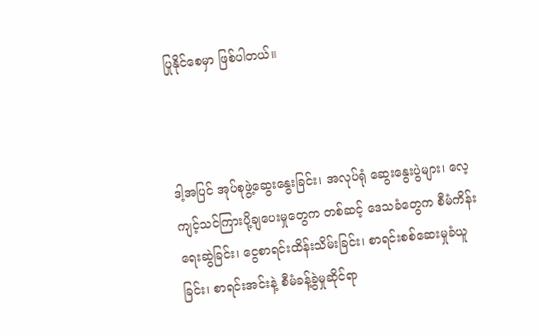ပြုနိုင်စေမှာ ဖြစ်ပါတယ်။



ဒါ့အပြင် အုပ်စုဖွဲ့ဆွေးနွေးခြင်း၊ အလုပ်ရုံ ဆွေးနွေးပွဲများ၊ လေ့ကျင့်သင်ကြားပို့ချပေးမှုတွေက တစ်ဆင့် ဒေသခံတွေက စီမံကိန်းရေးဆွဲခြင်း၊ ငွေစာရင်းထိန်းသိမ်းခြင်း၊ စာရင်းစစ်ဆေးမှုခံယူခြင်း၊ စာရင်းအင်းနဲ့ စီမံခန့်ခွဲမှုဆိုင်ရာ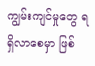ကျွမ်းကျင်မှုတွေ ရရှိလာစေမှာ ဖြစ်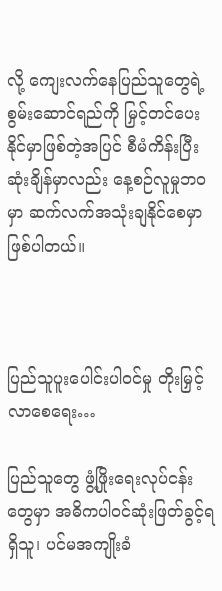လို့ ကျေးလက်နေပြည်သူတွေရဲ့ စွမ်းဆောင်ရည်ကို မြှင့်တင်ပေးနိုင်မှာဖြစ်တဲ့အပြင် စီမံကိန်းပြီးဆုံးချိန်မှာလည်း နေ့စဉ်လူမှုဘဝမှာ ဆက်လက်အသုံးချနိုင်စေမှာ ဖြစ်ပါတယ်။



ပြည်သူပူးပေါင်းပါဝင်မှု တိုးမြှင့်လာစေရေး…

ပြည်သူတွေ ဖွံ့ဖြိုးရေးလုပ်ငန်းတွေမှာ အဓိကပါဝင်ဆုံးဖြတ်ခွင့်ရရှိသူ၊ ပင်မအကျိုးခံ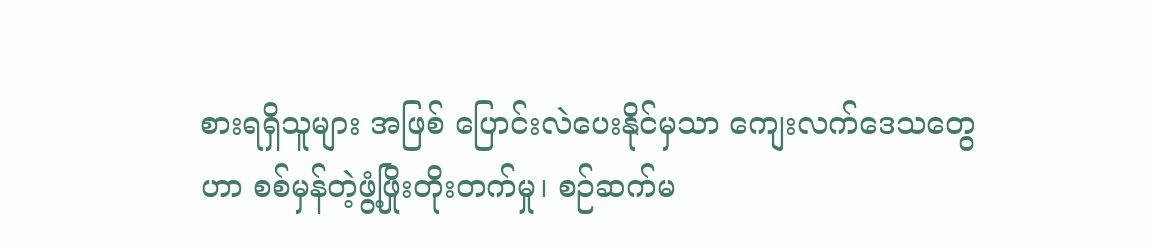စားရရှိသူများ အဖြစ် ပြောင်းလဲပေးနိုင်မှသာ ကျေးလက်ဒေသတွေဟာ စစ်မှန်တဲ့ဖွံ့ဖြိုးတိုးတက်မှု၊ စဉ်ဆက်မ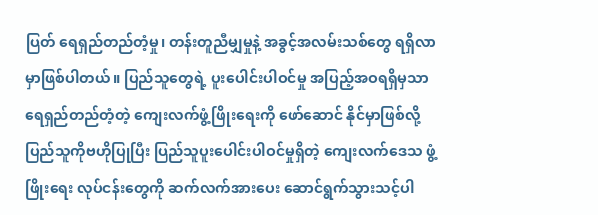ပြတ် ရေရှည်တည်တံ့မှု၊ တန်းတူညီမျှမှုနဲ့ အခွင့်အလမ်းသစ်တွေ ရရှိလာမှာဖြစ်ပါတယ်။ ပြည်သူတွေရဲ့ ပူးပေါင်းပါဝင်မှု အပြည့်အဝရရှိမှသာ ရေရှည်တည်တံ့တဲ့ ကျေးလက်ဖွံ့ဖြိုးရေးကို ဖော်ဆောင် နိုင်မှာဖြစ်လို့ ပြည်သူကိုဗဟိုပြုပြီး ပြည်သူပူးပေါင်းပါဝင်မှုရှိတဲ့ ကျေးလက်ဒေသ ဖွံ့ဖြိုးရေး လုပ်ငန်းတွေကို ဆက်လက်အားပေး ဆောင်ရွက်သွားသင့်ပါ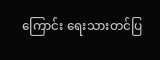ကြောင်း ရေးသားတင်ပြ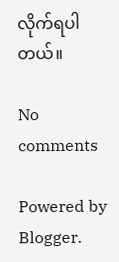လိုက်ရပါတယ်။

No comments

Powered by Blogger.